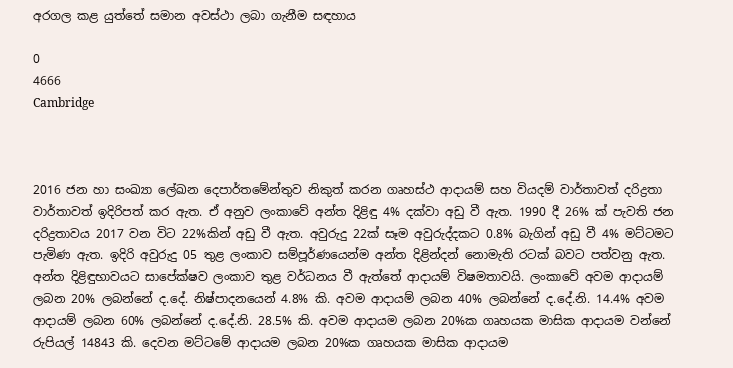අරගල කළ යුත්තේ සමාන අවස්ථා ලබා ගැනීම සඳහාය

0
4666
Cambridge



2016 ජන හා සංඛ්‍යා ලේඛන දෙපාර්තමේන්තුව නිකුත් කරන ගෘහස්ථ ආදායම් සහ වියදම් වාර්තාවත් දරිද්‍රතා වාර්තාවත් ඉදිරිපත් කර ඇත. ඒ අනුව ලංකාවේ අන්ත දිළිඳු 4% දක්වා අඩු වී ඇත. 1990 දී 26% ක් පැවති ජන දරිද්‍රතාවය 2017 වන විට 22%කින් අඩු වී ඇත. අවුරුදු 22ක් සෑම අවුරුද්දකට 0.8% බැගින් අඩු වී 4% මට්ටමට පැමිණ ඇත. ඉදිරි අවුරුදු 05 තුළ ලංකාව සම්පූර්ණයෙන්ම අන්ත දිළින්දන් නොමැති රටක් බවට පත්වනු ඇත. අන්ත දිළිඳුභාවයට සාපේක්ෂව ලංකාව තුළ වර්ධනය වී ඇත්තේ ආදායම් විෂමතාවයි. ලංකාවේ අවම ආදායම් ලබන 20% ලබන්නේ ද.දේ. නිෂ්පාදනයෙන් 4.8% කි. අවම ආදායම් ලබන 40% ලබන්නේ ද.දේ.නි. 14.4% අවම ආදායම් ලබන 60% ලබන්නේ ද.දේ.නි. 28.5% කි. අවම ආදායම ලබන 20%ක ගෘහයක මාසික ආදායම වන්නේ රුපියල් 14843 කි. දෙවන මට්ටමේ ආදායම ලබන 20%ක ගෘහයක මාසික ආදායම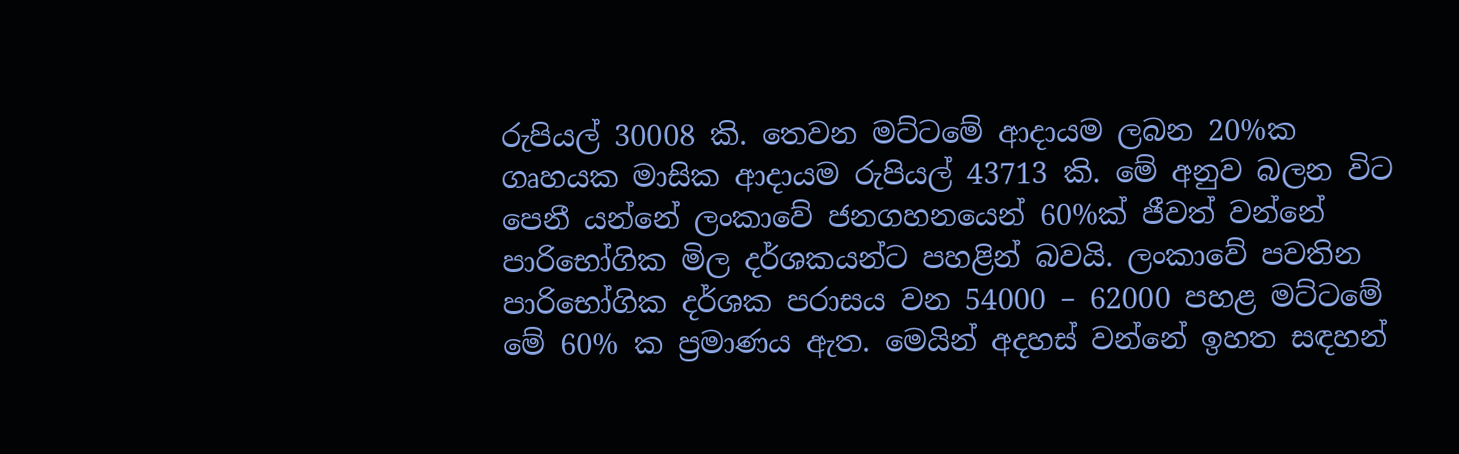රුපියල් 30008 කි. තෙවන මට්ටමේ ආදායම ලබන 20%ක ගෘහයක මාසික ආදායම රුපියල් 43713 කි. මේ අනුව බලන විට පෙනී යන්නේ ලංකාවේ ජනගහනයෙන් 60%ක් ජීවත් වන්නේ පාරිභෝගික මිල දර්ශකයන්ට පහළින් බවයි. ලංකාවේ පවතින පාරිභෝගික දර්ශක පරාසය වන 54000 – 62000 පහළ මට්ටමේ මේ 60% ක ප්‍රමාණය ඇත. මෙයින් අදහස් වන්නේ ඉහත සඳහන්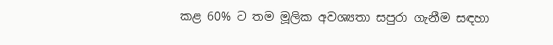කළ 60% ට තම මූලික අවශ්‍යතා සපුරා ගැනීම සඳහා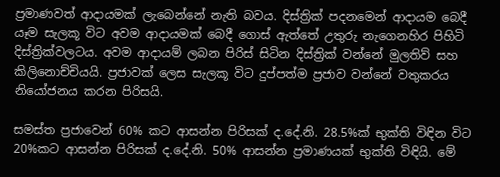ප්‍රමාණවත් ආදායමක් ලැබෙන්නේ නැති බවය. දිස්ත්‍රික් පදනමෙන් ආදායම බෙදී යෑම සැලකූ විට අවම ආදායමක් බෙදී ගොස් ඇත්තේ උතුරු නැගෙනහිර පිහිටි දිස්ත්‍රික්වලටය. අවම ආදායම් ලබන පිරිස් සිටින දිස්ත්‍රික් වන්නේ මුලතිව් සහ කිලිනොච්චියයි. ප්‍රජාවක් ලෙස සැලකූ විට දුප්පත්ම ප්‍රජාව වන්නේ වතුකරය නියෝජනය කරන පිරිසයි.

සමස්ත ප්‍රජාවෙන් 60% කට ආසන්න පිරිසක් ද.දේ.නි. 28.5%ක් භුක්ති විඳින විට 20%කට ආසන්න පිරිසක් ද.දේ.නි. 50% ආසන්න ප්‍රමාණයක් භුක්ති විඳියි. මේ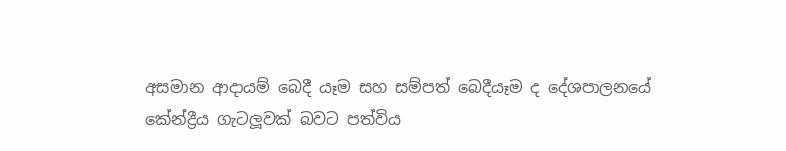අසමාන ආදායම් බෙදී යෑම සහ සම්පත් බෙදීයෑම ද දේශපාලනයේ කේන්ද්‍රීය ගැටලූවක් බවට පත්විය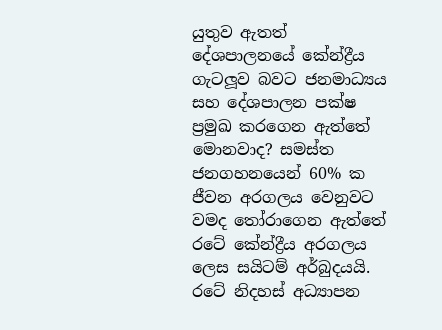යුතුව ඇතත් දේශපාලනයේ කේන්ද්‍රීය ගැටලූව බවට ජනමාධ්‍යය සහ දේශපාලන පක්ෂ ප්‍රමුඛ කරගෙන ඇත්තේ මොනවාද? සමස්ත ජනගහනයෙන් 60% ක ජීවන අරගලය වෙනුවට වමද තෝරාගෙන ඇත්තේ රටේ කේන්ද්‍රීය අරගලය ලෙස සයිටම් අර්බුදයයි. රටේ නිදහස් අධ්‍යාපන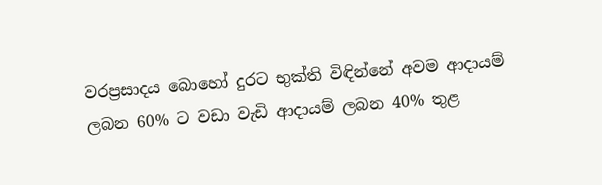වරප්‍රසාදය බොහෝ දුරට භුක්ති විඳින්නේ අවම ආදායම් ලබන 60% ට වඩා වැඩි ආදායම් ලබන 40% තුළ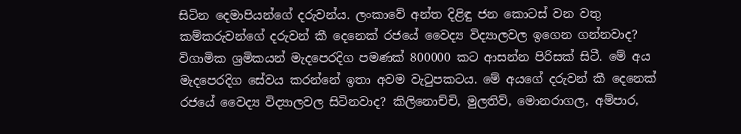සිටින දෙමාපියන්ගේ දරුවන්ය. ලංකාවේ අන්ත දිළිඳු ජන කොටස් වන වතු කම්කරුවන්ගේ දරුවන් කී දෙනෙක් රජයේ වෛද්‍ය විද්‍යාලවල ඉගෙන ගන්නවාද? විගාමික ශ්‍රමිකයන් මැදපෙරදිග පමණක් 800000 කට ආසන්න පිරිසක් සිටී. මේ අය මැදපෙරදිග සේවය කරන්නේ ඉතා අවම වැටුපකටය. මේ අයගේ දරුවන් කී දෙනෙක් රජයේ වෛද්‍ය විද්‍යාලවල සිටිනවාද? කිලිනොච්චි, මුලතිව්, මොනරාගල, අම්පාර,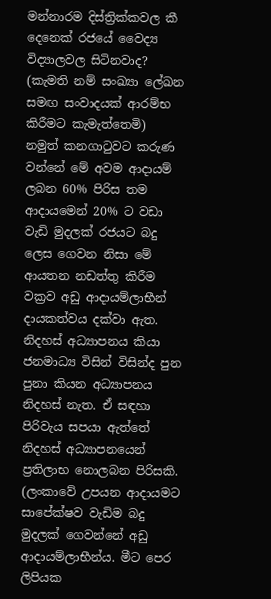මන්නාරම දිස්ත්‍රික්කවල කී දෙනෙක් රජයේ වෛද්‍ය විද්‍යාලවල සිටිනවාද? (කැමති නම් සංඛ්‍යා ලේඛන සමඟ සංවාදයක් ආරම්භ කිරීමට කැමැත්තෙමි)  නමුත් කනගාටුවට කරුණ වන්නේ මේ අවම ආදායම් ලබන 60% පිරිස තම ආදායමෙන් 20% ට වඩා වැඩි මුදලක් රජයට බදු ලෙස ගෙවන නිසා මේ ආයතන නඩත්තු කිරීම වක්‍රව අඩු ආදායම්ලාභීන් දායකත්වය දක්වා ඇත. නිදහස් අධ්‍යාපනය කියා ජනමාධ්‍ය විසින් විසින්ද පුන පුනා කියන අධ්‍යාපනය නිදහස් නැත. ඒ සඳහා පිරිවැය සපයා ඇත්තේ නිදහස් අධ්‍යාපනයෙන් ප්‍රතිලාභ නොලබන පිරිසකි. (ලංකාවේ උපයන ආදායමට සාපේක්ෂව වැඩිම බදු මුදලක් ගෙවන්නේ අඩු ආදායම්ලාභීන්ය. මීට පෙර ලිපියක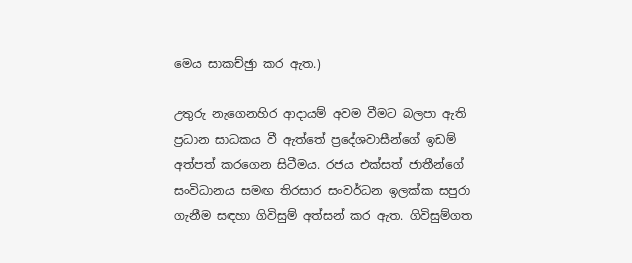මෙය සාකච්ඡුා කර ඇත.)

උතුරු නැගෙනහිර ආදායම් අවම වීමට බලපා ඇති ප්‍රධාන සාධකය වී ඇත්තේ ප්‍රදේශවාසීන්ගේ ඉඩම් අත්පත් කරගෙන සිටීමය. රජය එක්සත් ජාතීන්ගේ සංවිධානය සමඟ තිරසාර සංවර්ධන ඉලක්ක සපුරා ගැනීම සඳහා ගිවිසුම් අත්සන් කර ඇත. ගිවිසුම්ගත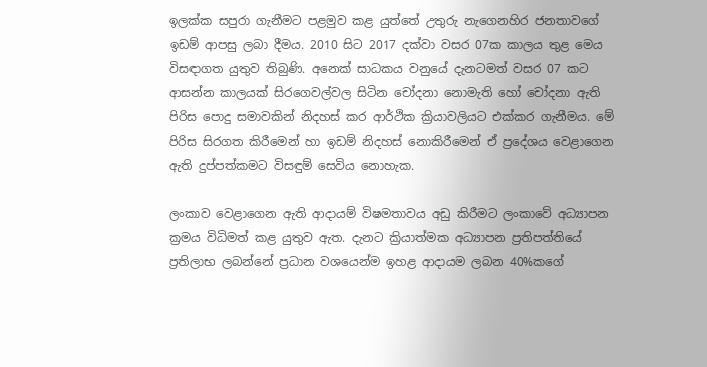ඉලක්ක සපුරා ගැනීමට පළමුව කළ යුත්තේ උතුරු නැගෙනහිර ජනතාවගේ ඉඩම් ආපසු ලබා දීමය. 2010 සිට 2017 දක්වා වසර 07ක කාලය තුළ මෙය විසඳාගත යුතුව තිබුණි. අනෙක් සාධකය වනුයේ දැනටමත් වසර 07 කට ආසන්න කාලයක් සිරගෙවල්වල සිටින චෝදනා නොමැති හෝ චෝදනා ඇති පිරිස පොදු සමාවකින් නිදහස් කර ආර්ථික ක්‍රියාවලියට එක්කර ගැනීමය. මේ පිරිස සිරගත කිරීමෙන් හා ඉඩම් නිදහස් නොකිරීමෙන් ඒ ප්‍රදේශය වෙළාගෙන ඇති දුප්පත්කමට විසඳුම් සෙවිය නොහැක.

ලංකාව වෙළාගෙන ඇති ආදායම් විෂමතාවය අඩු කිරීමට ලංකාවේ අධ්‍යාපන ක්‍රමය විධිමත් කළ යුතුව ඇත. දැනට ක්‍රියාත්මක අධ්‍යාපන ප්‍රතිපත්තියේ ප්‍රතිලාභ ලබන්නේ ප්‍රධාන වශයෙන්ම ඉහළ ආදායම ලබන 40%කගේ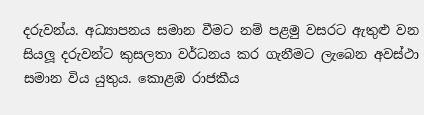දරුවන්ය. අධ්‍යාපනය සමාන වීමට නම් පළමු වසරට ඇතුළු වන සියලූ දරුවන්ට කුසලතා වර්ධනය කර ගැනීමට ලැබෙන අවස්ථා සමාන විය යුතුය. කොළඹ රාජකීය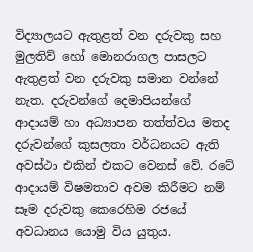විද්‍යාලයට ඇතුළත් වන දරුවකු සහ මුලතිව් හෝ මොනරාගල පාසලට ඇතුළත් වන දරුවකු සමාන වන්නේ නැත. දරුවන්ගේ දෙමාපියන්ගේ ආදායම් හා අධ්‍යාපන තත්ත්වය මතද දරුවන්ගේ කුසලතා වර්ධනයට ඇති අවස්ථා එකින් එකට වෙනස් වේ. රටේ ආදායම් විෂමතාව අවම කිරීමට නම් සෑම දරුවකු කෙරෙහිම රජයේ අවධානය යොමු විය යුතුය.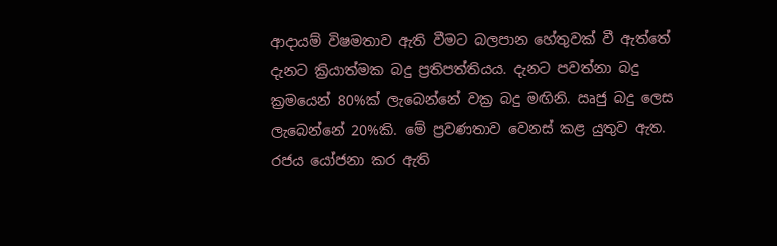ආදායම් විෂමතාව ඇති වීමට බලපාන හේතුවක් වී ඇත්තේ දැනට ක්‍රියාත්මක බදු ප්‍රතිපත්තියය. දැනට පවත්නා බදු ක්‍රමයෙන් 80%ක් ලැබෙන්නේ වක්‍ර බදු මඟිනි. ඍජු බදු ලෙස ලැබෙන්නේ 20%කි. මේ ප්‍රවණතාව වෙනස් කළ යුතුව ඇත. රජය යෝජනා කර ඇති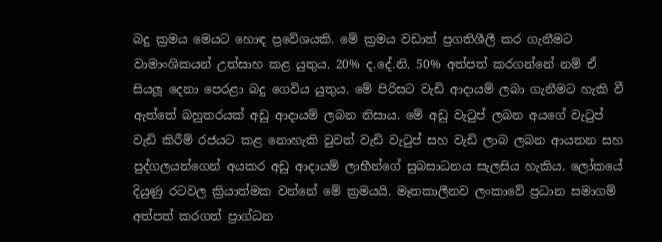බදු ක්‍රමය මෙයට හොඳ ප්‍රවේශයකි. මේ ක්‍රමය වඩාත් ප්‍රගතිශීලී කර ගැනීමට වාමාංශිකයන් උත්සාහ කළ යුතුය. 20% ද.දේ.නි. 50% අත්පත් කරගන්නේ නම් ඒ සියලූ දෙනා පෙරළා බදු ගෙවිය යුතුය. මේ පිරිසට වැඩි ආදායම් ලබා ගැනීමට හැකි වී ඇත්තේ බහුතරයක් අඩු ආදායම් ලබන නිසාය. මේ අඩු වැටුප් ලබන අයගේ වැටුප් වැඩි කිරීම් රජයට කළ නොහැකි වුවත් වැඩි වැටුප් සහ වැඩි ලාබ ලබන ආයතන සහ පුද්ගලයන්ගෙන් අයකර අඩු ආදායම් ලාභීන්ගේ සුබසාධනය සැලසිය හැකිය. ලෝකයේ දියුණු රටවල ක්‍රියාත්මක වන්නේ මේ ක්‍රමයයි. මෑතකාලීනව ලංකාවේ ප්‍රධාන සමාගම් අත්පත් කරගත් ප්‍රාග්ධන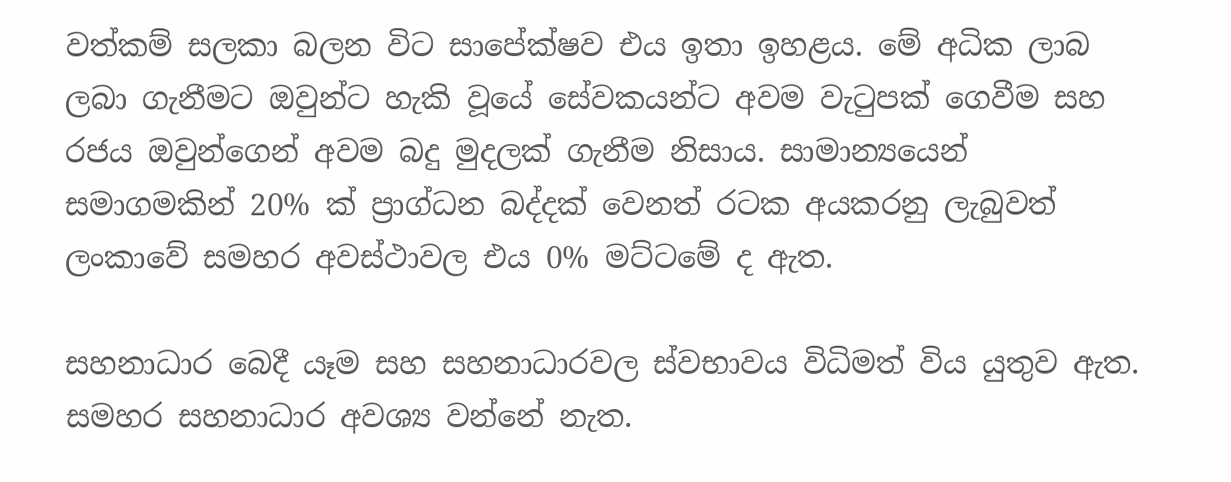වත්කම් සලකා බලන විට සාපේක්ෂව එය ඉතා ඉහළය. මේ අධික ලාබ ලබා ගැනීමට ඔවුන්ට හැකි වූයේ සේවකයන්ට අවම වැටුපක් ගෙවීම සහ රජය ඔවුන්ගෙන් අවම බදු මුදලක් ගැනීම නිසාය. සාමාන්‍යයෙන් සමාගමකින් 20% ක් ප්‍රාග්ධන බද්දක් වෙනත් රටක අයකරනු ලැබුවත් ලංකාවේ සමහර අවස්ථාවල එය 0% මට්ටමේ ද ඇත.

සහනාධාර බෙදී යෑම සහ සහනාධාරවල ස්වභාවය විධිමත් විය යුතුව ඇත. සමහර සහනාධාර අවශ්‍ය වන්නේ නැත.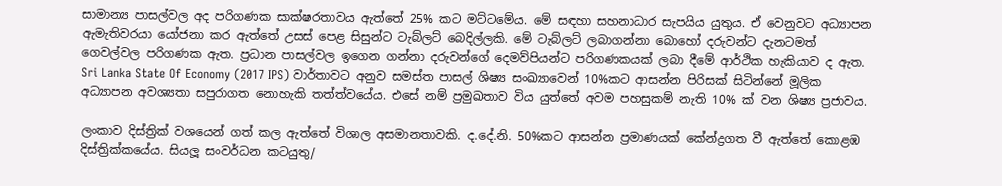සාමාන්‍ය පාසල්වල අද පරිගණක සාක්ෂරතාවය ඇත්තේ 25% කට මට්ටමේය. මේ සඳහා සහනාධාර සැපයිය යුතුය. ඒ වෙනුවට අධ්‍යාපන ඇමැතිවරයා යෝජනා කර ඇත්තේ උසස් පෙළ සිසුන්ට ටැබ්ලට් බෙදිල්ලකි. මේ ටැබ්ලට් ලබාගන්නා බොහෝ දරුවන්ට දැනටමත් ගෙවල්වල පරිගණක ඇත. ප්‍රධාන පාසල්වල ඉගෙන ගන්නා දරුවන්ගේ දෙමව්පියන්ට පරිගණකයක් ලබා දීමේ ආර්ථික හැකියාව ද ඇත. Sri Lanka State Of Economy (2017 IPS) වාර්තාවට අනුව සමස්ත පාසල් ශිෂ්‍ය සංඛ්‍යාවෙන් 10%කට ආසන්න පිරිසක් සිටින්නේ මූලික අධ්‍යාපන අවශ්‍යතා සපුරාගත නොහැකි තත්ත්වයේය. එසේ නම් ප්‍රමුඛතාව විය යුත්තේ අවම පහසුකම් නැති 10% ක් වන ශිෂ්‍ය ප්‍රජාවය.

ලංකාව දිස්ත්‍රික් වශයෙන් ගත් කල ඇත්තේ විශාල අසමානතාවකි. ද.දේ.නි. 50%කට ආසන්න ප්‍රමාණයක් කේන්ද්‍රගත වී ඇත්තේ කොළඹ දිස්ත්‍රික්කයේය. සියලූ සංවර්ධන කටයුතු/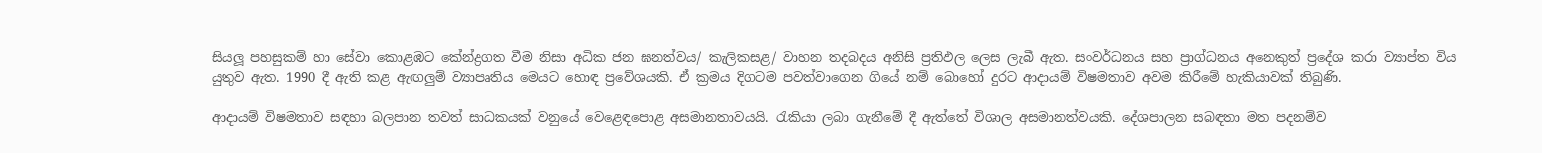සියලූ පහසුකම් හා සේවා කොළඹට කේන්ද්‍රගත වීම නිසා අධික ජන ඝනත්වය/ කැලිකසළ/ වාහන තදබදය අනිසි ප්‍රතිඵල ලෙස ලැබී ඇත. සංවර්ධනය සහ ප්‍රාග්ධනය අනෙකුත් ප්‍රදේශ කරා ව්‍යාප්ත විය යුතුව ඇත. 1990 දී ඇති කළ ඇඟලුම් ව්‍යාපෘතිය මෙයට හොඳ ප්‍රවේශයකි. ඒ ක්‍රමය දිගටම පවත්වාගෙන ගියේ නම් බොහෝ දුරට ආදායම් විෂමතාව අවම කිරීමේ හැකියාවක් තිබුණි.

ආදායම් විෂමතාව සඳහා බලපාන තවත් සාධකයක් වනුයේ වෙළෙඳපොළ අසමානතාවයයි. රැකියා ලබා ගැනීමේ දී ඇත්තේ විශාල අසමානත්වයකි. දේශපාලන සබඳතා මත පදනම්ව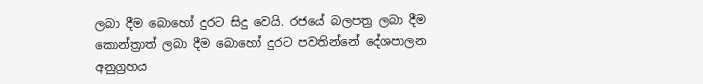ලබා දීම බොහෝ දුරට සිදු වෙයි. රජයේ බලපත්‍ර ලබා දීම කොන්ත්‍රාත් ලබා දීම බොහෝ දුරට පවතින්නේ දේශපාලන අනුග්‍රහය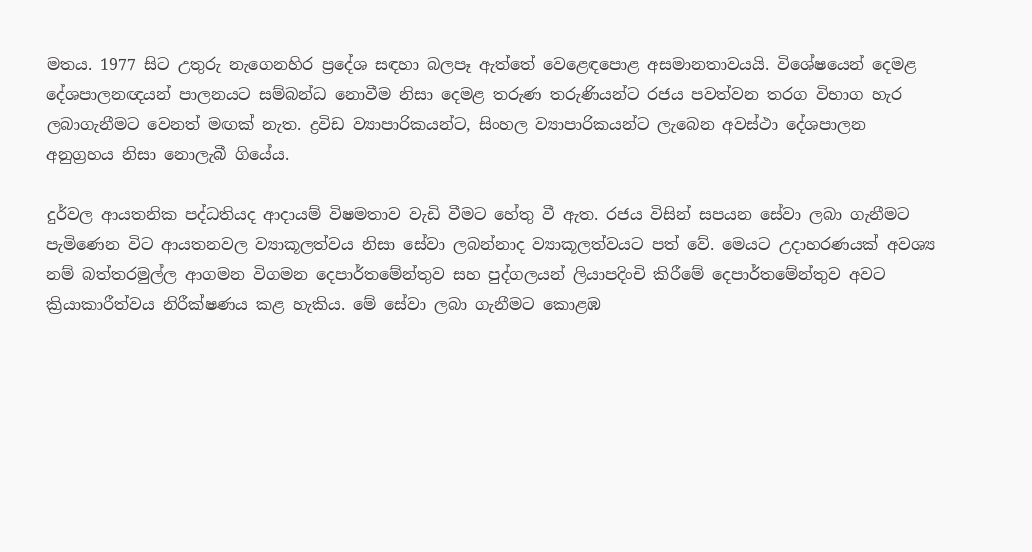මතය. 1977 සිට උතුරු නැගෙනහිර ප්‍රදේශ සඳහා බලපෑ ඇත්තේ වෙළෙඳපොළ අසමානතාවයයි. විශේෂයෙන් දෙමළ දේශපාලනඥයන් පාලනයට සම්බන්ධ නොවීම නිසා දෙමළ තරුණ තරුණියන්ට රජය පවත්වන තරග විභාග හැර ලබාගැනීමට වෙනත් මඟක් නැත. ද්‍රවිඩ ව්‍යාපාරිකයන්ට, සිංහල ව්‍යාපාරිකයන්ට ලැබෙන අවස්ථා දේශපාලන අනුග්‍රහය නිසා නොලැබී ගියේය.

දුර්වල ආයතනික පද්ධතියද ආදායම් විෂමතාව වැඩි වීමට හේතු වී ඇත. රජය විසින් සපයන සේවා ලබා ගැනීමට පැමිණෙන විට ආයතනවල ව්‍යාකූලත්වය නිසා සේවා ලබන්නාද ව්‍යාකූලත්වයට පත් වේ. මෙයට උදාහරණයක් අවශ්‍ය නම් බත්තරමුල්ල ආගමන විගමන දෙපාර්තමේන්තුව සහ පුද්ගලයන් ලියාපදිංචි කිරීමේ දෙපාර්තමේන්තුව අවට ක්‍රියාකාරීත්වය නිරීක්ෂණය කළ හැකිය. මේ සේවා ලබා ගැනීමට කොළඹ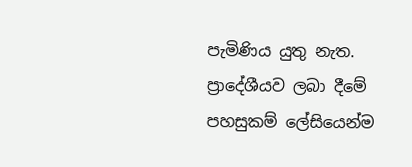පැමිණිය යුතු නැත. ප්‍රාදේශීයව ලබා දීමේ පහසුකම් ලේසියෙන්ම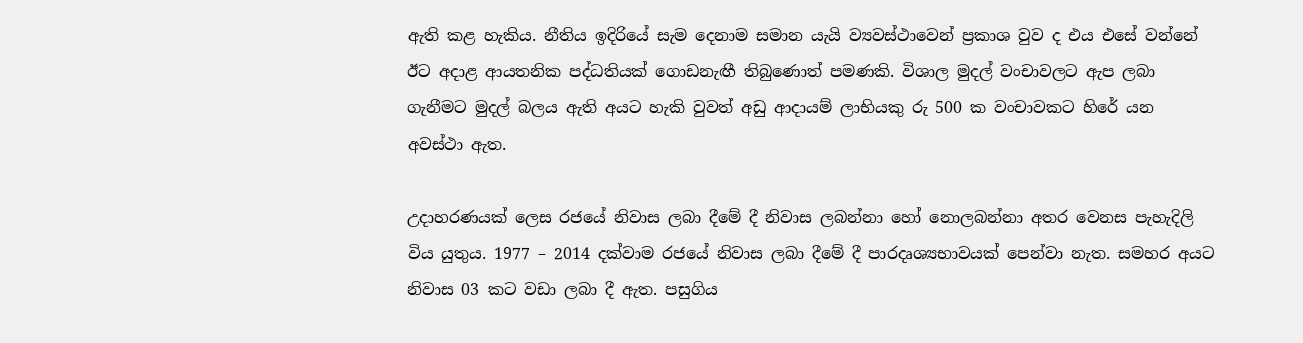ඇති කළ හැකිය. නීතිය ඉදිරියේ සැම දෙනාම සමාන යැයි ව්‍යවස්ථාවෙන් ප්‍රකාශ වුව ද එය එසේ වන්නේ ඊට අදාළ ආයතනික පද්ධතියක් ගොඩනැඟී තිබුණොත් පමණකි. විශාල මුදල් වංචාවලට ඇප ලබා ගැනීමට මුදල් බලය ඇති අයට හැකි වුවත් අඩු ආදායම් ලාභියකු රු 500 ක වංචාවකට හිරේ යන අවස්ථා ඇත.

උදාහරණයක් ලෙස රජයේ නිවාස ලබා දීමේ දී නිවාස ලබන්නා හෝ නොලබන්නා අතර වෙනස පැහැදිලි විය යුතුය. 1977 – 2014 දක්වාම රජයේ නිවාස ලබා දීමේ දී පාරදෘශ්‍යභාවයක් පෙන්වා නැත. සමහර අයට නිවාස 03 කට වඩා ලබා දී ඇත. පසුගිය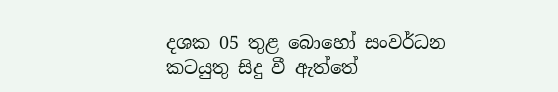දශක 05 තුළ බොහෝ සංවර්ධන කටයුතු සිදු වී ඇත්තේ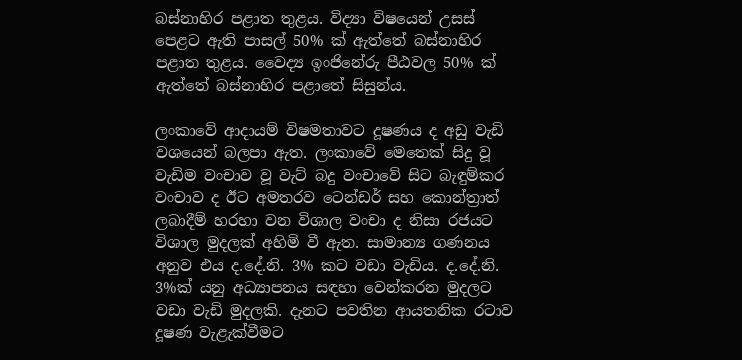බස්නාහිර පළාත තුළය. විද්‍යා විෂයෙන් උසස් පෙළට ඇති පාසල් 50% ක් ඇත්තේ බස්නාහිර පළාත තුළය. වෛද්‍ය ඉංජිනේරු පීඨවල 50% ක් ඇත්තේ බස්නාහිර පළාතේ සිසුන්ය.

ලංකාවේ ආදායම් විෂමතාවට දූෂණය ද අඩු වැඩි වශයෙන් බලපා ඇත. ලංකාවේ මෙතෙක් සිදු වූ වැඩිම වංචාව වූ වැට් බදු වංචාවේ සිට බැඳුම්කර වංචාව ද ඊට අමතරව ටෙන්ඩර් සහ කොන්ත්‍රාත් ලබාදීම් හරහා වන විශාල වංචා ද නිසා රජයට විශාල මුදලක් අහිමි වී ඇත. සාමාන්‍ය ගණනය අනුව එය ද.දේ.නි. 3% කට වඩා වැඩිය. ද.දේ.නි. 3%ක් යනු අධ්‍යාපනය සඳහා වෙන්කරන මුදලට වඩා වැඩි මුදලකි. දැනට පවතින ආයතනික රටාව දූෂණ වැළැක්වීමට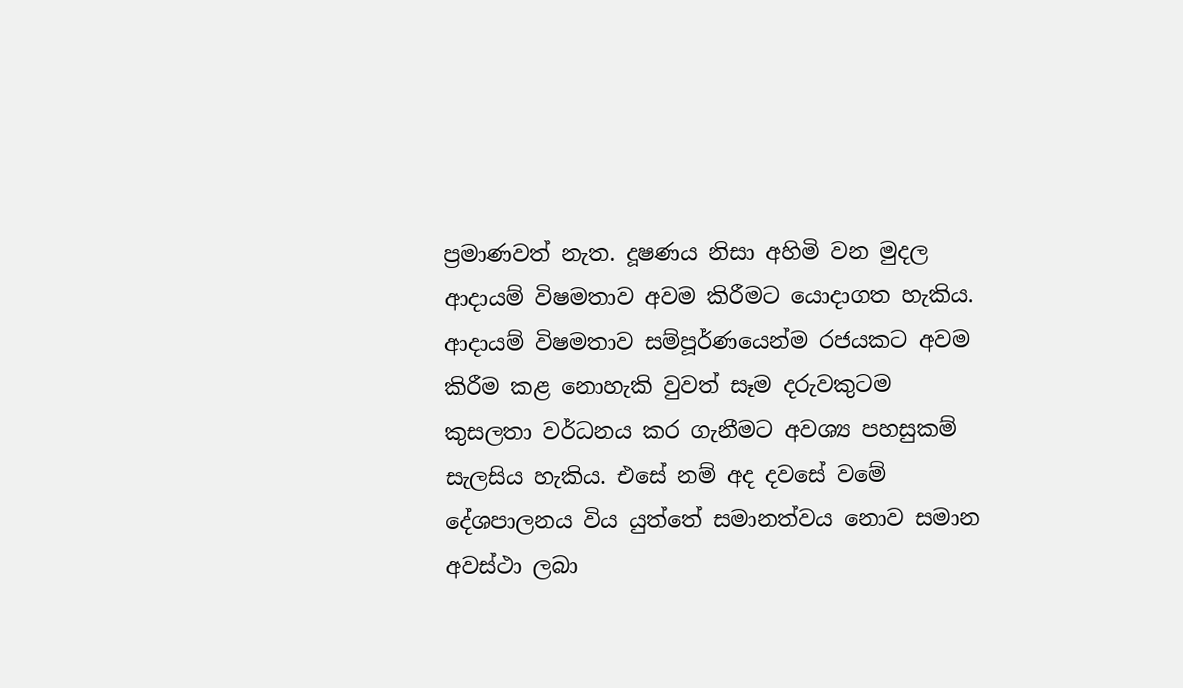ප්‍රමාණවත් නැත. දූෂණය නිසා අහිමි වන මුදල ආදායම් විෂමතාව අවම කිරීමට යොදාගත හැකිය. ආදායම් විෂමතාව සම්පූර්ණයෙන්ම රජයකට අවම කිරීම කළ නොහැකි වුවත් සෑම දරුවකුටම කුසලතා වර්ධනය කර ගැනීමට අවශ්‍ය පහසුකම් සැලසිය හැකිය. එසේ නම් අද දවසේ වමේ දේශපාලනය විය යුත්තේ සමානත්වය නොව සමාන අවස්ථා ලබා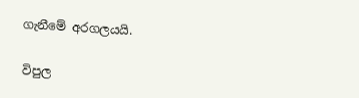ගැනීමේ අරගලයයි.

විපුල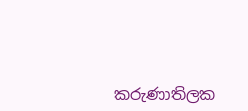කරුණාතිලක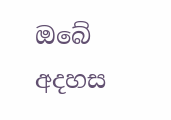ඔබේ අදහස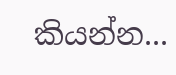කියන්න...